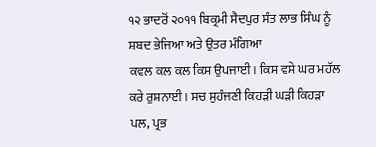੧੨ ਭਾਦਰੋਂ ੨੦੧੧ ਬਿਕ੍ਰਮੀ ਸੈਦਪੁਰ ਸੰਤ ਲਾਭ ਸਿੰਘ ਨੂੰ ਸ਼ਬਦ ਭੇਜਿਆ ਅਤੇ ਉਤਰ ਮੰਗਿਆ
ਕਵਲ ਕਲ ਕਲ ਕਿਸ ਉਪਜਾਈ। ਕਿਸ ਵਸੇ ਘਰ ਮਹੱਲ ਕਰੇ ਰੁਸ਼ਨਾਈ। ਸਚ ਸੁਹੰਜਣੀ ਕਿਹੜੀ ਘੜੀ ਕਿਹੜਾ ਪਲ, ਪ੍ਰਭ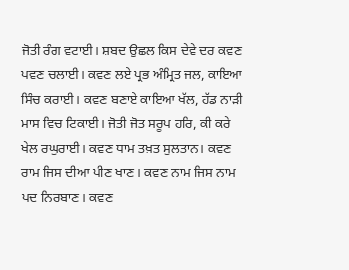ਜੋਤੀ ਰੰਗ ਵਟਾਈ। ਸ਼ਬਦ ਉਛਲ ਕਿਸ ਦੇਵੇ ਦਰ ਕਵਣ ਪਵਣ ਚਲਾਈ। ਕਵਣ ਲਏ ਪ੍ਰਭ ਅੰਮ੍ਰਿਤ ਜਲ, ਕਾਇਆ ਸਿੰਚ ਕਰਾਈ। ਕਵਣ ਬਣਾਏ ਕਾਇਆ ਖੱਲ, ਹੱਡ ਨਾੜੀ ਮਾਸ ਵਿਚ ਟਿਕਾਈ। ਜੋਤੀ ਜੋਤ ਸਰੂਪ ਹਰਿ, ਕੀ ਕਰੇ ਖੇਲ ਰਘੁਰਾਈ। ਕਵਣ ਧਾਮ ਤਖ਼ਤ ਸੁਲਤਾਨ। ਕਵਣ ਰਾਮ ਜਿਸ ਦੀਆ ਪੀਣ ਖਾਣ। ਕਵਣ ਨਾਮ ਜਿਸ ਨਾਮ ਪਦ ਨਿਰਬਾਣ। ਕਵਣ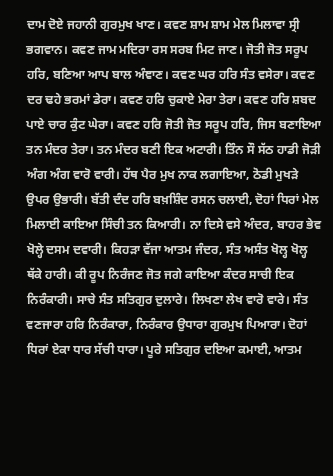ਦਾਮ ਦੋਏ ਜਹਾਨੀ ਗੁਰਮੁਖ ਖਾਣ। ਕਵਣ ਸ਼ਾਮ ਸ਼ਾਮ ਮੇਲ ਮਿਲਾਵਾ ਸ੍ਰੀ ਭਗਵਾਨ। ਕਵਣ ਜਾਮ ਮਦਿਰਾ ਰਸ ਸਰਬ ਮਿਟ ਜਾਣ। ਜੋਤੀ ਜੋਤ ਸਰੂਪ ਹਰਿ, ਬਣਿਆ ਆਪ ਬਾਲ ਅੰਞਾਣ। ਕਵਣ ਘਰ ਹਰਿ ਸੰਤ ਵਸੇਰਾ। ਕਵਣ ਦਰ ਢਹੇ ਭਰਮਾਂ ਡੇਰਾ। ਕਵਣ ਹਰਿ ਚੁਕਾਏ ਮੇਰਾ ਤੇਰਾ। ਕਵਣ ਹਰਿ ਸ਼ਬਦ ਪਾਏ ਚਾਰ ਕੁੰਟ ਘੇਰਾ। ਕਵਣ ਹਰਿ ਜੋਤੀ ਜੋਤ ਸਰੂਪ ਹਰਿ, ਜਿਸ ਬਣਾਇਆ ਤਨ ਮੰਦਰ ਤੇਰਾ। ਤਨ ਮੰਦਰ ਬਣੀ ਇਕ ਅਟਾਰੀ। ਤਿੰਨ ਸੌ ਸੱਠ ਹਾਡੀ ਜੋੜੀ ਅੰਗ ਅੰਗ ਵਾਰੋ ਵਾਰੀ। ਹੱਥ ਪੈਰ ਮੁਖ ਨਾਕ ਲਗਾਇਆ, ਠੋਡੀ ਮੁਖੜੇ ਉਪਰ ਉਭਾਰੀ। ਬੱਤੀ ਦੰਦ ਹਰਿ ਬਖ਼ਸ਼ਿੰਦ ਰਸਨ ਚਲਾਈ, ਦੋਹਾਂ ਧਿਰਾਂ ਮੇਲ ਮਿਲਾਈ ਕਾਇਆ ਸਿੰਚੀ ਤਨ ਕਿਆਰੀ। ਨਾ ਦਿਸੇ ਵਸੇ ਅੰਦਰ, ਬਾਹਰ ਭੇਵ ਖੋਲ੍ਹੇ ਦਸਮ ਦਵਾਰੀ। ਕਿਹੜਾ ਵੱਜਾ ਆਤਮ ਜੰਦਰ, ਸੰਤ ਅਸੰਤ ਖੋਲ੍ਹ ਖੋਲ੍ਹ ਥੱਕੇ ਹਾਰੀ। ਕੀ ਰੂਪ ਨਿਰੰਜਣ ਜੋਤ ਜਗੇ ਕਾਇਆ ਕੰਦਰ ਸਾਚੀ ਇਕ ਨਿਰੰਕਾਰੀ। ਸਾਚੇ ਸੰਤ ਸਤਿਗੁਰ ਦੁਲਾਰੇ। ਲਿਖਣਾ ਲੇਖ ਵਾਰੋ ਵਾਰੇ। ਸੰਤ ਵਣਜਾਰਾ ਹਰਿ ਨਿਰੰਕਾਰਾ, ਨਿਰੰਕਾਰ ਉਧਾਰਾ ਗੁਰਮੁਖ ਪਿਆਰਾ। ਦੋਹਾਂ ਧਿਰਾਂ ਏਕਾ ਧਾਰ ਸੱਚੀ ਧਾਰਾ। ਪੂਰੇ ਸਤਿਗੁਰ ਦਇਆ ਕਮਾਈ, ਆਤਮ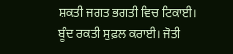ਸ਼ਕਤੀ ਜਗਤ ਭਗਤੀ ਵਿਚ ਟਿਕਾਈ। ਬੂੰਦ ਰਕਤੀ ਸੁਫ਼ਲ ਕਰਾਈ। ਜੋਤੀ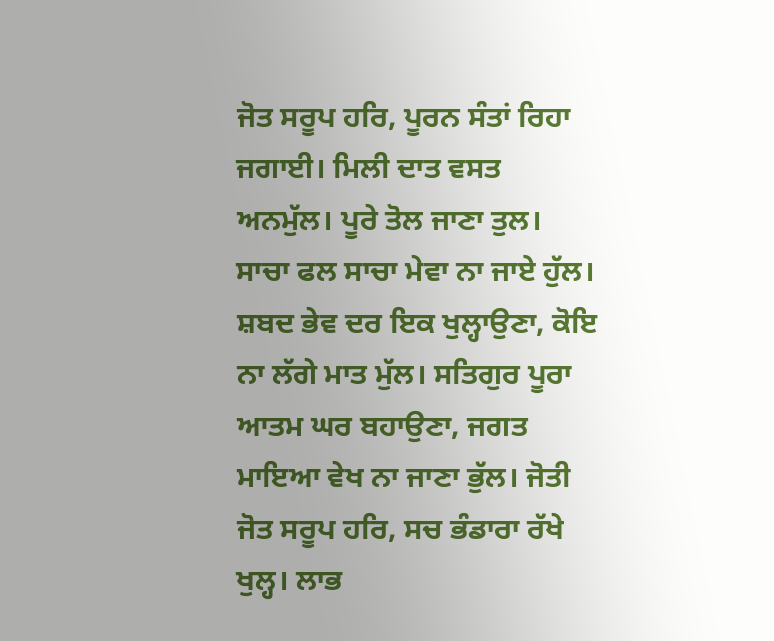ਜੋਤ ਸਰੂਪ ਹਰਿ, ਪੂਰਨ ਸੰਤਾਂ ਰਿਹਾ ਜਗਾਈ। ਮਿਲੀ ਦਾਤ ਵਸਤ ਅਨਮੁੱਲ। ਪੂਰੇ ਤੋਲ ਜਾਣਾ ਤੁਲ। ਸਾਚਾ ਫਲ ਸਾਚਾ ਮੇਵਾ ਨਾ ਜਾਏ ਹੁੱਲ। ਸ਼ਬਦ ਭੇਵ ਦਰ ਇਕ ਖੁਲ੍ਹਾਉਣਾ, ਕੋਇ ਨਾ ਲੱਗੇ ਮਾਤ ਮੁੱਲ। ਸਤਿਗੁਰ ਪੂਰਾ ਆਤਮ ਘਰ ਬਹਾਉਣਾ, ਜਗਤ ਮਾਇਆ ਵੇਖ ਨਾ ਜਾਣਾ ਭੁੱਲ। ਜੋਤੀ ਜੋਤ ਸਰੂਪ ਹਰਿ, ਸਚ ਭੰਡਾਰਾ ਰੱਖੇ ਖੁਲ੍ਹ। ਲਾਭ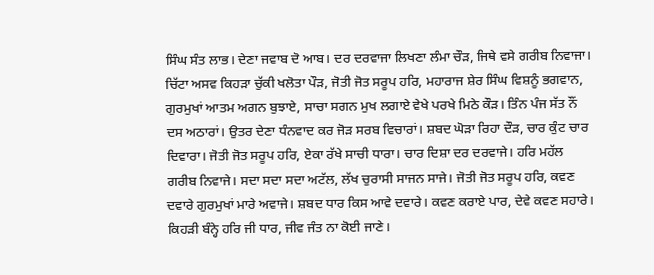ਸਿੰਘ ਸੰਤ ਲਾਭ। ਦੇਣਾ ਜਵਾਬ ਦੋ ਆਬ। ਦਰ ਦਰਵਾਜਾ ਲਿਖਣਾ ਲੰਮਾ ਚੌੜ, ਜਿਥੇ ਵਸੇ ਗਰੀਬ ਨਿਵਾਜਾ। ਚਿੱਟਾ ਅਸਵ ਕਿਹੜਾ ਚੁੱਕੀ ਖਲੋਤਾ ਪੌੜ, ਜੋਤੀ ਜੋਤ ਸਰੂਪ ਹਰਿ, ਮਹਾਰਾਜ ਸ਼ੇਰ ਸਿੰਘ ਵਿਸ਼ਨੂੰ ਭਗਵਾਨ, ਗੁਰਮੁਖਾਂ ਆਤਮ ਅਗਨ ਬੁਝਾਏ, ਸਾਚਾ ਸਗਨ ਮੁਖ ਲਗਾਏ ਵੇਖੇ ਪਰਖੇ ਮਿਠੇ ਕੌੜ। ਤਿੰਨ ਪੰਜ ਸੱਤ ਨੌਂ ਦਸ ਅਠਾਰਾਂ। ਉਤਰ ਦੇਣਾ ਧੰਨਵਾਦ ਕਰ ਜੋੜ ਸਰਬ ਵਿਚਾਰਾਂ। ਸ਼ਬਦ ਘੋੜਾ ਰਿਹਾ ਦੌੜ, ਚਾਰ ਕੁੰਟ ਚਾਰ ਦਿਵਾਰਾ। ਜੋਤੀ ਜੋਤ ਸਰੂਪ ਹਰਿ, ਏਕਾ ਰੱਖੇ ਸਾਚੀ ਧਾਰਾ। ਚਾਰ ਦਿਸ਼ਾ ਦਰ ਦਰਵਾਜੇ। ਹਰਿ ਮਹੱਲ ਗਰੀਬ ਨਿਵਾਜੇ। ਸਦਾ ਸਦਾ ਸਦਾ ਅਟੱਲ, ਲੱਖ ਚੁਰਾਸੀ ਸਾਜਨ ਸਾਜੇ। ਜੋਤੀ ਜੋਤ ਸਰੂਪ ਹਰਿ, ਕਵਣ ਦਵਾਰੇ ਗੁਰਮੁਖਾਂ ਮਾਰੇ ਅਵਾਜੇ। ਸ਼ਬਦ ਧਾਰ ਕਿਸ ਆਵੇ ਦਵਾਰੇ। ਕਵਣ ਕਰਾਏ ਪਾਰ, ਦੇਵੇ ਕਵਣ ਸਹਾਰੇ। ਕਿਹੜੀ ਬੰਨ੍ਹੇ ਹਰਿ ਜੀ ਧਾਰ, ਜੀਵ ਜੰਤ ਨਾ ਕੋਈ ਜਾਣੇ।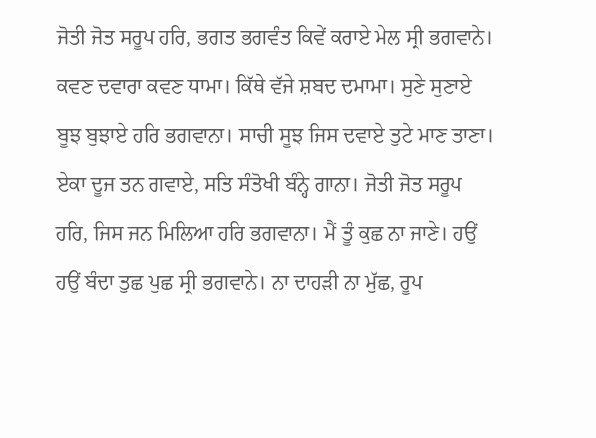ਜੋਤੀ ਜੋਤ ਸਰੂਪ ਹਰਿ, ਭਗਤ ਭਗਵੰਤ ਕਿਵੇਂ ਕਰਾਏ ਮੇਲ ਸ੍ਰੀ ਭਗਵਾਨੇ। ਕਵਣ ਦਵਾਰਾ ਕਵਣ ਧਾਮਾ। ਕਿੱਥੇ ਵੱਜੇ ਸ਼ਬਦ ਦਮਾਮਾ। ਸੁਣੇ ਸੁਣਾਏ ਬੂਝ ਬੁਝਾਏ ਹਰਿ ਭਗਵਾਨਾ। ਸਾਚੀ ਸੂਝ ਜਿਸ ਦਵਾਏ ਤੁਟੇ ਮਾਣ ਤਾਣਾ। ਏਕਾ ਦੂਜ ਤਨ ਗਵਾਏ, ਸਤਿ ਸੰਤੋਖੀ ਬੰਨ੍ਹੇ ਗਾਨਾ। ਜੋਤੀ ਜੋਤ ਸਰੂਪ ਹਰਿ, ਜਿਸ ਜਨ ਮਿਲਿਆ ਹਰਿ ਭਗਵਾਨਾ। ਮੈਂ ਤੂੰ ਕੁਛ ਨਾ ਜਾਣੇ। ਹਉਂ ਹਉਂ ਬੰਦਾ ਤੁਛ ਪੁਛ ਸ੍ਰੀ ਭਗਵਾਨੇ। ਨਾ ਦਾਹੜੀ ਨਾ ਮੁੱਛ, ਰੂਪ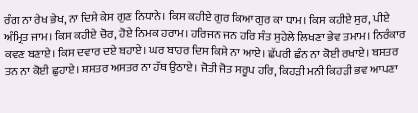ਰੰਗ ਨਾ ਰੇਖ ਭੇਖ, ਨਾ ਦਿਸੇ ਕੇਸ ਗੁਣ ਨਿਧਾਨੇ। ਕਿਸ ਕਹੀਏ ਗੁਰ ਕਿਆ ਗੁਰ ਕਾ ਧਾਮ। ਕਿਸ ਕਹੀਏ ਸੁਰ, ਪੀਏ ਅੰਮ੍ਰਿਤ ਜਾਮ। ਕਿਸ ਕਹੀਏ ਚੋਰ, ਹੋਏ ਨਿਮਕ ਹਰਾਮ। ਹਰਿਜਨ ਜਨ ਹਰਿ ਸੰਤ ਸੁਹੇਲੇ ਲਿਖਣਾ ਭੇਵ ਤਮਾਮ। ਨਿਰੰਕਾਰ ਕਵਣ ਬਣਾਏ। ਕਿਸ ਦਵਾਰ ਦਏ ਬਹਾਏ। ਘਰ ਬਾਹਰ ਦਿਸ ਕਿਸੇ ਨਾ ਆਏ। ਛੱਪਰੀ ਛੰਨ ਨਾ ਕੋਈ ਰਖਾਏ। ਬਸਤਰ ਤਨ ਨਾ ਕੋਈ ਛੁਹਾਏ। ਸ਼ਸਤਰ ਅਸਤਰ ਨਾ ਹੱਥ ਉਠਾਏ। ਜੋਤੀ ਜੋਤ ਸਰੂਪ ਹਰਿ, ਕਿਹੜੀ ਮਨੀ ਕਿਹੜੀ ਭਵ ਆਪਣਾ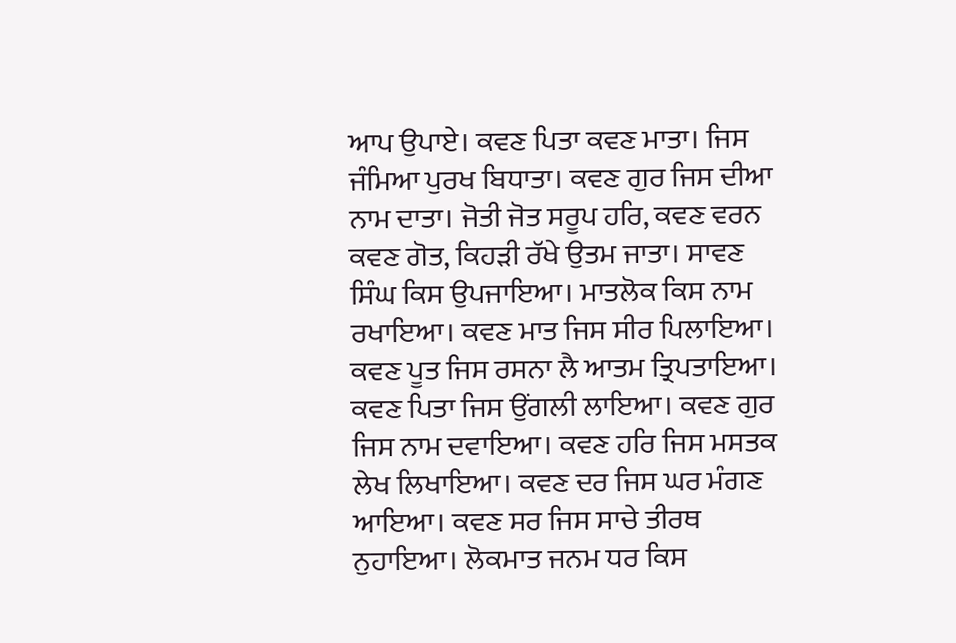ਆਪ ਉਪਾਏ। ਕਵਣ ਪਿਤਾ ਕਵਣ ਮਾਤਾ। ਜਿਸ ਜੰਮਿਆ ਪੁਰਖ ਬਿਧਾਤਾ। ਕਵਣ ਗੁਰ ਜਿਸ ਦੀਆ ਨਾਮ ਦਾਤਾ। ਜੋਤੀ ਜੋਤ ਸਰੂਪ ਹਰਿ, ਕਵਣ ਵਰਨ ਕਵਣ ਗੋਤ, ਕਿਹੜੀ ਰੱਖੇ ਉਤਮ ਜਾਤਾ। ਸਾਵਣ ਸਿੰਘ ਕਿਸ ਉਪਜਾਇਆ। ਮਾਤਲੋਕ ਕਿਸ ਨਾਮ ਰਖਾਇਆ। ਕਵਣ ਮਾਤ ਜਿਸ ਸੀਰ ਪਿਲਾਇਆ। ਕਵਣ ਪੂਤ ਜਿਸ ਰਸਨਾ ਲੈ ਆਤਮ ਤ੍ਰਿਪਤਾਇਆ। ਕਵਣ ਪਿਤਾ ਜਿਸ ਉਂਗਲੀ ਲਾਇਆ। ਕਵਣ ਗੁਰ ਜਿਸ ਨਾਮ ਦਵਾਇਆ। ਕਵਣ ਹਰਿ ਜਿਸ ਮਸਤਕ ਲੇਖ ਲਿਖਾਇਆ। ਕਵਣ ਦਰ ਜਿਸ ਘਰ ਮੰਗਣ ਆਇਆ। ਕਵਣ ਸਰ ਜਿਸ ਸਾਚੇ ਤੀਰਥ ਨੁਹਾਇਆ। ਲੋਕਮਾਤ ਜਨਮ ਧਰ ਕਿਸ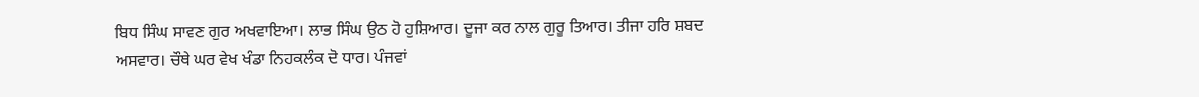ਬਿਧ ਸਿੰਘ ਸਾਵਣ ਗੁਰ ਅਖਵਾਇਆ। ਲਾਭ ਸਿੰਘ ਉਠ ਹੋ ਹੁਸ਼ਿਆਰ। ਦੂਜਾ ਕਰ ਨਾਲ ਗੁਰੂ ਤਿਆਰ। ਤੀਜਾ ਹਰਿ ਸ਼ਬਦ ਅਸਵਾਰ। ਚੌਥੇ ਘਰ ਵੇਖ ਖੰਡਾ ਨਿਹਕਲੰਕ ਦੋ ਧਾਰ। ਪੰਜਵਾਂ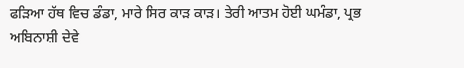ਫੜਿਆ ਹੱਥ ਵਿਚ ਡੰਡਾ, ਮਾਰੇ ਸਿਰ ਕਾੜ ਕਾੜ। ਤੇਰੀ ਆਤਮ ਹੋਈ ਘਮੰਡਾ, ਪ੍ਰਭ ਅਬਿਨਾਸ਼ੀ ਦੇਵੇ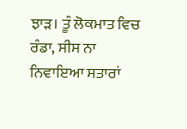ਝਾੜ। ਤੂੰ ਲੋਕਮਾਤ ਵਿਚ ਰੰਡਾ, ਸੀਸ ਨਾ ਨਿਵਾਇਆ ਸਤਾਰਾਂ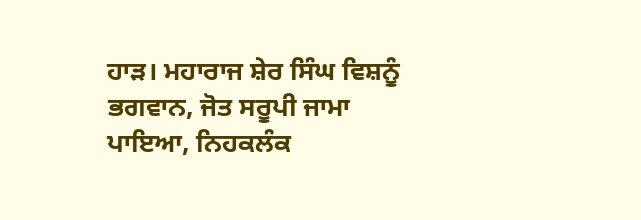ਹਾੜ। ਮਹਾਰਾਜ ਸ਼ੇਰ ਸਿੰਘ ਵਿਸ਼ਨੂੰ ਭਗਵਾਨ, ਜੋਤ ਸਰੂਪੀ ਜਾਮਾ ਪਾਇਆ, ਨਿਹਕਲੰਕ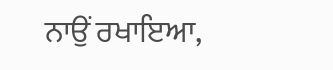ਨਾਉਂ ਰਖਾਇਆ,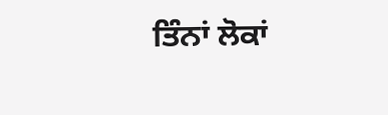ਤਿੰਨਾਂ ਲੋਕਾਂ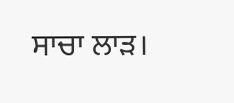ਸਾਚਾ ਲਾੜ।